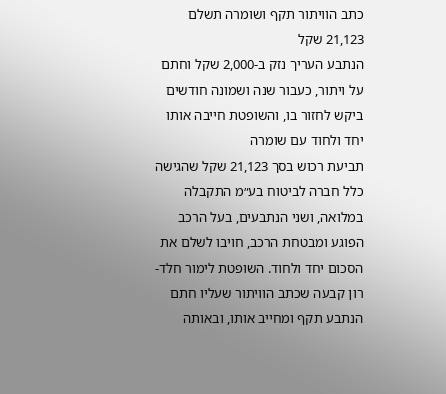כתב הוויתור תקף ושומרה תשלם 21,123 שקל
הנתבע העריך נזק ב-2,000 שקל וחתם על ויתור, כעבור שנה ושמונה חודשים ביקש לחזור בו, והשופטת חייבה אותו יחד ולחוד עם שומרה
תביעת רכוש בסך 21,123 שקל שהגישה כלל חברה לביטוח בע״מ התקבלה במלואה, ושני הנתבעים, בעל הרכב הפוגע ומבטחת הרכב, חויבו לשלם את הסכום יחד ולחוד. השופטת לימור חלד-רון קבעה שכתב הוויתור שעליו חתם הנתבע תקף ומחייב אותו, ובאותה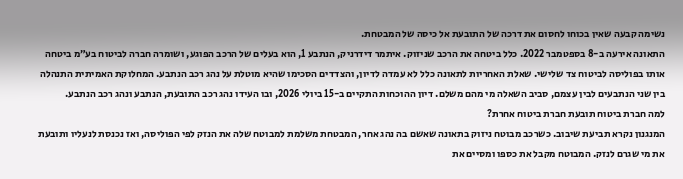נשימה קבעה שאין בכוחו לחסום את דרכה של התובעת אל כיסה של המבטחת.
התאונה אירעה ב-8 בספטמבר 2022. כלל ביטחה את הרכב שניזוק. איתמר דידרניק, הנתבע 1, הוא בעלים של הרכב הפוגע, ושומרה חברה לביטוח בע״מ ביטחה אותו בפוליסה לביטוח צד שלישי. שאלת האחריות לתאונה כלל לא עמדה לדיון, והצדדים הסכימו שהיא מוטלת על נהג רכב הנתבע. המחלוקת האמיתית התנהלה בין שני הנתבעים לבין עצמם, סביב השאלה מי מהם משלם. דיון ההוכחות התקיים ב-15 ביולי 2026, ובו העידו נהג רכב התובעת, הנתבע ונהג רכב הנתבע.
למה חברת ביטוח תובעת חברת ביטוח אחרת?
המנגנון נקרא תביעת שיבוב. כשרכב מבוטח ניזוק בתאונה שאשם בה נהג אחר, המבטחת משלמת למבוטח שלה את הנזק לפי הפוליסה, ואז נכנסת לנעליו ותובעת את מי שגרם לנזק. המבוטח מקבל את כספו ומסיים את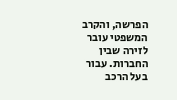הפרשה, והקרב המשפטי עובר לזירה שבין החברות. עבור בעל הרכב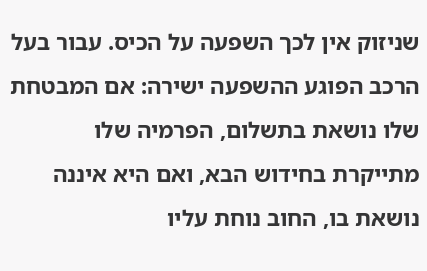שניזוק אין לכך השפעה על הכיס. עבור בעל הרכב הפוגע ההשפעה ישירה: אם המבטחת שלו נושאת בתשלום, הפרמיה שלו מתייקרת בחידוש הבא, ואם היא איננה נושאת בו, החוב נוחת עליו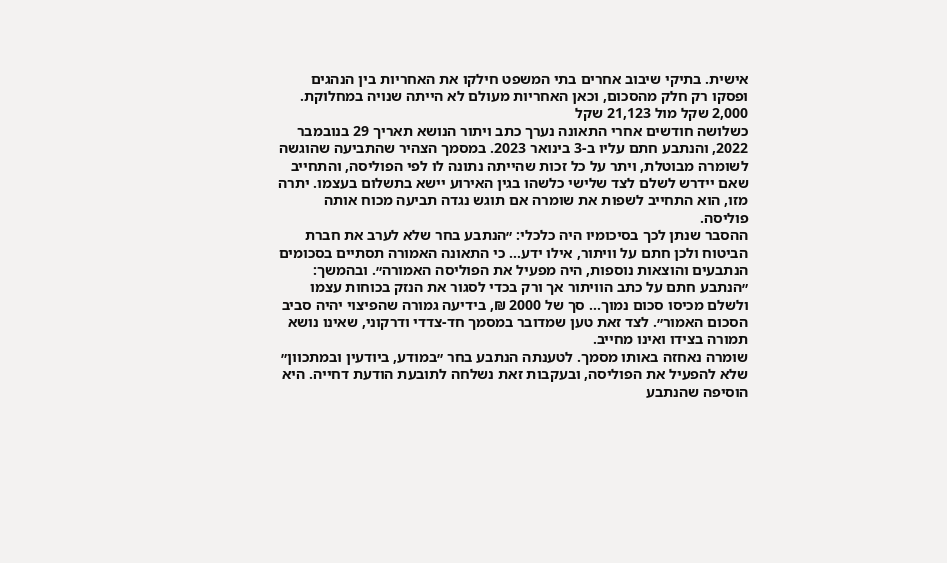אישית. בתיקי שיבוב אחרים בתי המשפט חילקו את האחריות בין הנהגים ופסקו רק חלק מהסכום, וכאן האחריות מעולם לא הייתה שנויה במחלוקת.
2,000 שקל מול 21,123 שקל
כשלושה חודשים אחרי התאונה נערך כתב ויתור הנושא תאריך 29 בנובמבר 2022, והנתבע חתם עליו ב-3 בינואר 2023. במסמך הצהיר שהתביעה שהוגשה לשומרה מבוטלת, ויתר על כל זכות שהייתה נתונה לו לפי הפוליסה, והתחייב שאם יידרש לשלם לצד שלישי כלשהו בגין האירוע יישא בתשלום בעצמו. יתרה מזו, הוא התחייב לשפות את שומרה אם תוגש נגדה תביעה מכוח אותה פוליסה.
ההסבר שנתן לכך בסיכומיו היה כלכלי: ״הנתבע בחר שלא לערב את חברת הביטוח ולכן חתם על וויתור, אילו ידע... כי התאונה האמורה תסתיים בסכומים הנתבעים והוצאות נוספות, היה מפעיל את הפוליסה האמורה״. ובהמשך: ״הנתבע חתם על כתב הוויתור אך ורק בכדי לסגור את הנזק בכוחות עצמו ולשלם מכיסו סכום נמוך... סך של 2000 ₪, בידיעה גמורה שהפיצוי יהיה סביב הסכום האמור״. לצד זאת טען שמדובר במסמך חד-צדדי ודרקוני, שאינו נושא תמורה בצידו ואינו מחייב.
שומרה נאחזה באותו מסמך. לטענתה הנתבע בחר ״במודע, ביודעין ובמתכוון״ שלא להפעיל את הפוליסה, ובעקבות זאת נשלחה לתובעת הודעת דחייה. היא הוסיפה שהנתבע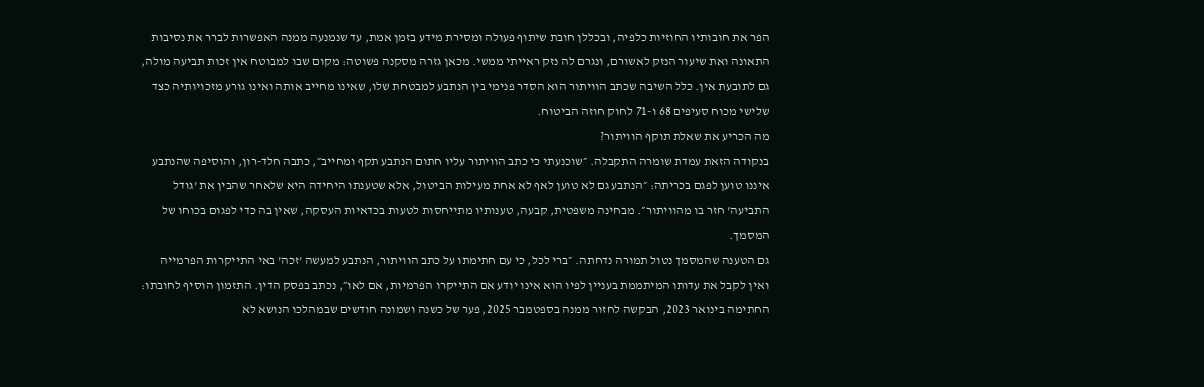הפר את חובותיו החוזיות כלפיה, ובכללן חובת שיתוף פעולה ומסירת מידע בזמן אמת, עד שנמנעה ממנה האפשרות לברר את נסיבות התאונה ואת שיעור הנזק לאשורם, ונגרם לה נזק ראייתי ממשי. מכאן גזרה מסקנה פשוטה: מקום שבו למבוטח אין זכות תביעה מולה, גם לתובעת אין. כלל השיבה שכתב הוויתור הוא הסדר פנימי בין הנתבע למבטחת שלו, שאינו מחייב אותה ואינו גורע מזכויותיה כצד שלישי מכוח סעיפים 68 ו-71 לחוק חוזה הביטוח.
מה הכריע את שאלת תוקף הוויתור?
בנקודה הזאת עמדת שומרה התקבלה. ״שוכנעתי כי כתב הוויתור עליו חתום הנתבע תקף ומחייב״, כתבה חלד-רון, והוסיפה שהנתבע איננו טוען לפגם בכריתה: ״הנתבע גם לא טוען לאף לא אחת מעילות הביטול, אלא שטענתו היחידה היא שלאחר שהבין את 'גודל התביעה' חזר בו מהוויתור״. מבחינה משפטית, קבעה, טענותיו מתייחסות לטעות בכדאיות העסקה, שאין בה כדי לפגום בכוחו של המסמך.
גם הטענה שהמסמך נטול תמורה נדחתה. ״ברי לכל, כי עם חתימתו על כתב הוויתור, הנתבע למעשה 'זכה' באי התייקרות הפרמייה ואין לקבל את עדותו המיתממת בעניין לפיו הוא אינו יודע אם התייקרו הפרמיות, אם לאו״, נכתב בפסק הדין. התזמון הוסיף לחובתו: החתימה בינואר 2023, הבקשה לחזור ממנה בספטמבר 2025, פער של כשנה ושמונה חודשים שבמהלכו הנושא לא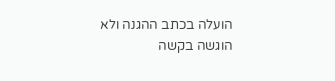הועלה בכתב ההגנה ולא הוגשה בקשה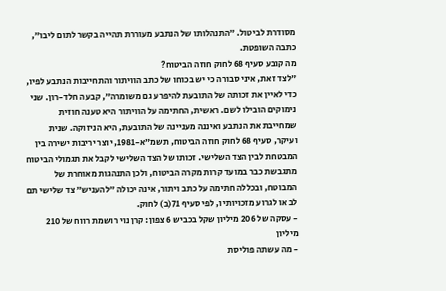מסודרת לביטול. ״התנהלותו של הנתבע מעוררת תהייה בקשר לתום ליבו״, כתבה השופטת.
מה קובע סעיף 68 לחוק חוזה הביטוח?
״לצד זאת, איני סבורה כי יש בכוחו של כתב הוויתור והתחייבות הנתבע לפיו, כדי לאיין את זכותה של התובעת להיפרע גם משומרה״, קבעה חלד-רון. שני נימוקים הובילו לשם. ראשית, החתימה על הוויתור היא טענה חוזית שמחייבת את הנתבע ואיננה מעניינה של התובעת, היא הניזוקה. שנית ועיקר, סעיף 68 לחוק חוזה הביטוח, תשמ״א-1981, יוצר יריבות ישירה בין המבטחת לבין הצד השלישי. זכותו של הצד השלישי לקבל את תגמולי הביטוח מתגבשת כבר במועד קרות מקרה הביטוח, ולכן התנהגות מאוחרת של המבוטח, ובכללה חתימה על כתב ויתור, אינה יכולה ״להעניש״ צד שלישי תם לב או לגרוע מזכויותיו, לפי סעיף 71(ב) לחוק.
- עסקה של 206 מיליון שקל בכביש 6 צפון: קרן נוי רושמת רווח של 210 מיליון
- מה עשתה פוליסת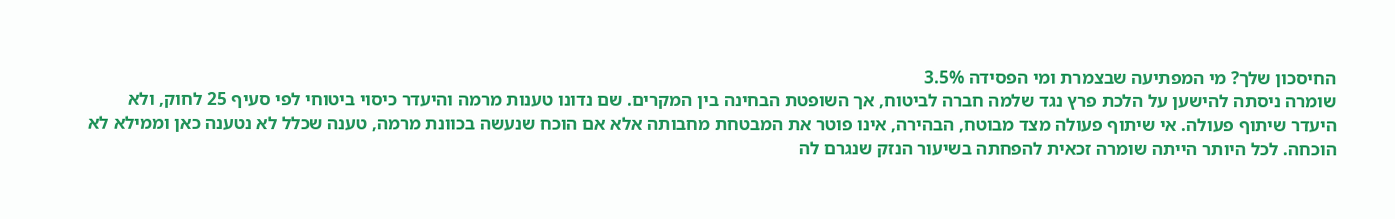החיסכון שלך? מי המפתיעה שבצמרת ומי הפסידה 3.5%
שומרה ניסתה להישען על הלכת פרץ נגד שלמה חברה לביטוח, אך השופטת הבחינה בין המקרים. שם נדונו טענות מרמה והיעדר כיסוי ביטוחי לפי סעיף 25 לחוק, ולא היעדר שיתוף פעולה. אי שיתוף פעולה מצד מבוטח, הבהירה, אינו פוטר את המבטחת מחבותה אלא אם הוכח שנעשה בכוונת מרמה, טענה שכלל לא נטענה כאן וממילא לא הוכחה. לכל היותר הייתה שומרה זכאית להפחתה בשיעור הנזק שנגרם לה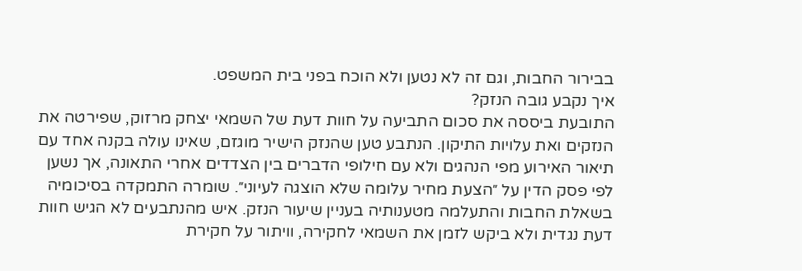בבירור החבות, וגם זה לא נטען ולא הוכח בפני בית המשפט.
איך נקבע גובה הנזק?
התובעת ביססה את סכום התביעה על חוות דעת של השמאי יצחק מרזוק, שפירטה את הנזקים ואת עלויות התיקון. הנתבע טען שהנזק הישיר מוגזם, שאינו עולה בקנה אחד עם תיאור האירוע מפי הנהגים ולא עם חילופי הדברים בין הצדדים אחרי התאונה, אך נשען לפי פסק הדין על ״הצעת מחיר עלומה שלא הוצגה לעיוני״. שומרה התמקדה בסיכומיה בשאלת החבות והתעלמה מטענותיה בעניין שיעור הנזק. איש מהנתבעים לא הגיש חוות דעת נגדית ולא ביקש לזמן את השמאי לחקירה, וויתור על חקירת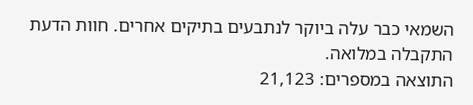השמאי כבר עלה ביוקר לנתבעים בתיקים אחרים. חוות הדעת התקבלה במלואה.
התוצאה במספרים: 21,123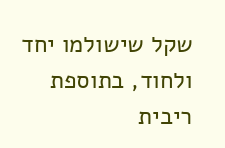שקל שישולמו יחד ולחוד, בתוספת ריבית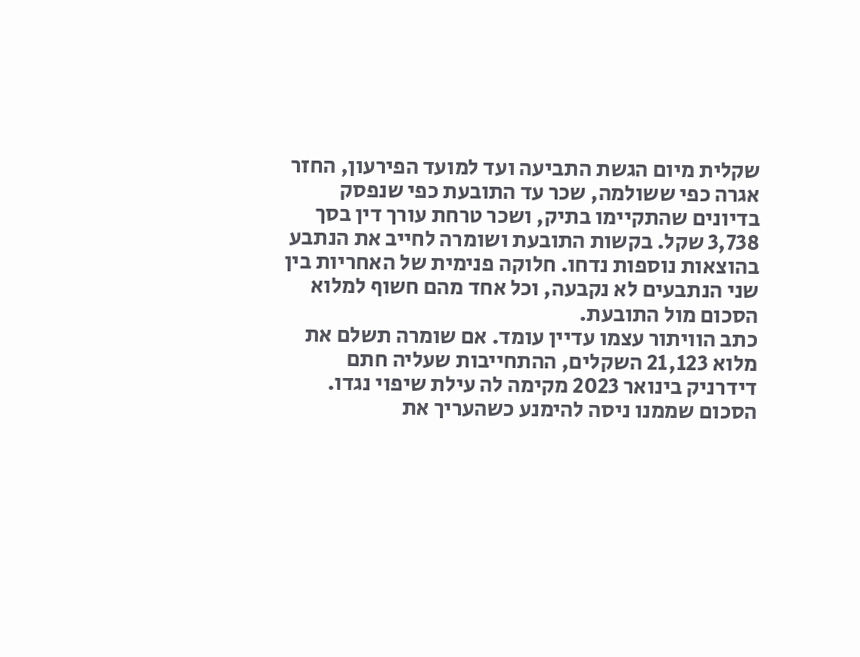שקלית מיום הגשת התביעה ועד למועד הפירעון, החזר אגרה כפי ששולמה, שכר עד התובעת כפי שנפסק בדיונים שהתקיימו בתיק, ושכר טרחת עורך דין בסך 3,738 שקל. בקשות התובעת ושומרה לחייב את הנתבע בהוצאות נוספות נדחו. חלוקה פנימית של האחריות בין שני הנתבעים לא נקבעה, וכל אחד מהם חשוף למלוא הסכום מול התובעת.
כתב הוויתור עצמו עדיין עומד. אם שומרה תשלם את מלוא 21,123 השקלים, ההתחייבות שעליה חתם דידרניק בינואר 2023 מקימה לה עילת שיפוי נגדו. הסכום שממנו ניסה להימנע כשהעריך את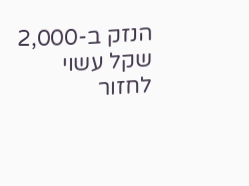הנזק ב-2,000 שקל עשוי לחזור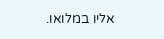אליו במלואו.